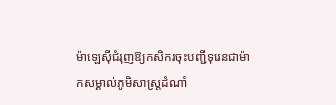ម៉ាឡេស៊ីជំរុញឱ្យកសិករចុះបញ្ជីទុរេនជាម៉ាកសម្គាល់ភូមិសាស្ត្រដំណាំ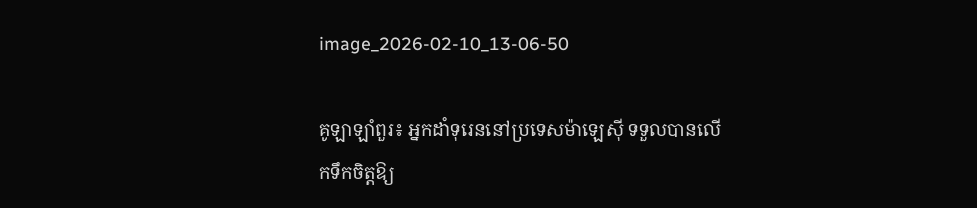image_2026-02-10_13-06-50

គូឡាឡាំពួរ៖ អ្នកដាំទុរេននៅប្រទេសម៉ាឡេស៊ី ទទួលបានលើកទឹកចិត្តឱ្យ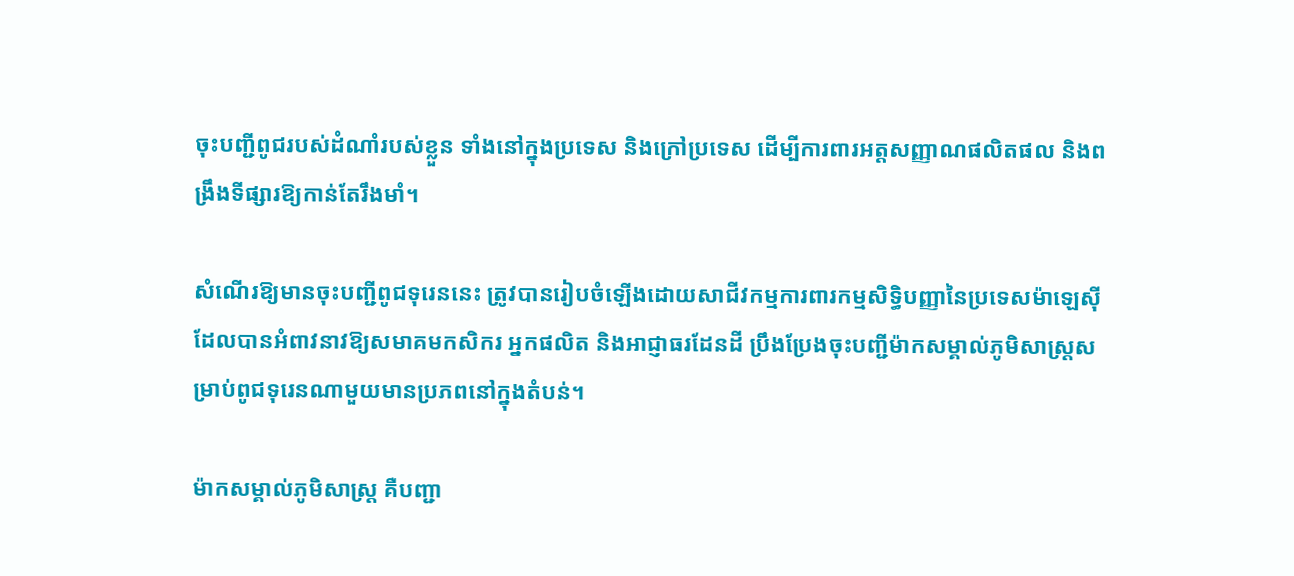ចុះបញ្ជីពូជរបស់ដំណាំរបស់ខ្លួន ទាំងនៅក្នុងប្រទេស និងក្រៅប្រទេស ដើម្បីការពារអត្តសញ្ញាណផលិតផល និងពង្រឹងទីផ្សារឱ្យកាន់តែរឹងមាំ។

សំណើរឱ្យមានចុះបញ្ជីពូជទុរេននេះ ត្រូវបានរៀបចំឡើងដោយសាជីវកម្មការពារកម្មសិទ្ធិបញ្ញានៃប្រទេសម៉ាឡេស៊ី ដែលបានអំពាវនាវឱ្យសមាគមកសិករ អ្នកផលិត និងអាជ្ញាធរដែនដី ប្រឹងប្រែងចុះបញ្ជីម៉ាកសម្គាល់ភូមិសាស្ត្រសម្រាប់ពូជទុរេនណាមួយមានប្រភពនៅក្នុងតំបន់។

ម៉ាកសម្គាល់ភូមិសាស្ត្រ គឺបញ្ជា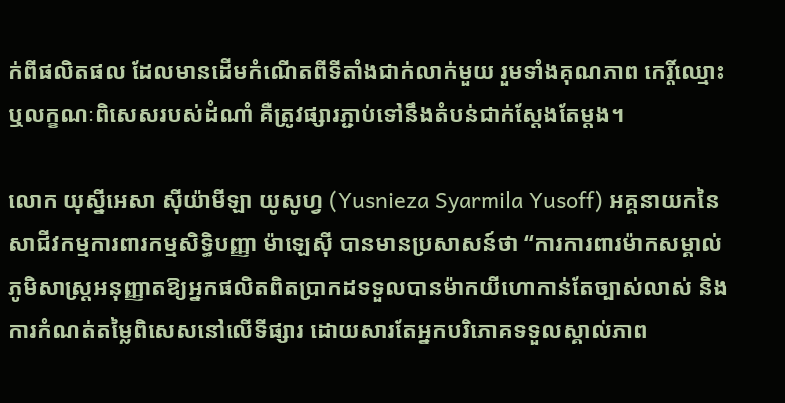ក់ពីផលិតផល ដែលមានដើមកំណើតពីទីតាំងជាក់លាក់មួយ រួមទាំងគុណភាព កេរ្តិ៍ឈ្មោះ ឬលក្ខណៈពិសេសរបស់ដំណាំ គឺត្រូវផ្សារភ្ជាប់ទៅនឹងតំបន់ជាក់ស្តែងតែម្តង។

លោក យុស្នីអេសា ស៊ីយ៉ាមីឡា យូសូហ្វ (Yusnieza Syarmila Yusoff) អគ្គនាយកនៃសាជីវកម្មការពារកម្មសិទ្ធិបញ្ញា ម៉ាឡេស៊ី បានមានប្រសាសន៍ថា “ការការពារម៉ាកសម្គាល់ភូមិសាស្ត្រអនុញ្ញាតឱ្យអ្នកផលិតពិតប្រាកដទទួលបានម៉ាកយីហោកាន់តែច្បាស់លាស់ និងការកំណត់តម្លៃពិសេសនៅលើទីផ្សារ ដោយសារតែអ្នកបរិភោគទទួលស្គាល់ភាព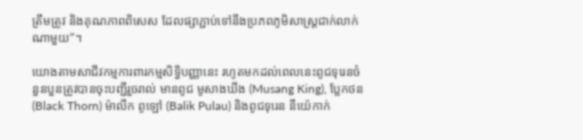ត្រឹមត្រូវ និងគុណភាពពិសេស ដែលផ្សាភ្ជាប់ទៅនឹងប្រភពភូមិសាស្ត្រជាក់លាក់ណាមួយ”។

យោងតាមសាជីវកម្មការពារកម្មសិទ្ធិបញ្ញានេះ រហូតមកដល់ពេលនេះពូជទុរេនចំនួនបួនត្រូវបានចុះបញ្ជីរួចរាល់ មានពូជ មូសាងឃីង (Musang King), ប្លែកថន (Black Thorn) ម៉ាលីក ពូឡៅ (Balik Pulau) និងពូជទុរេន នីយ៉េកាក់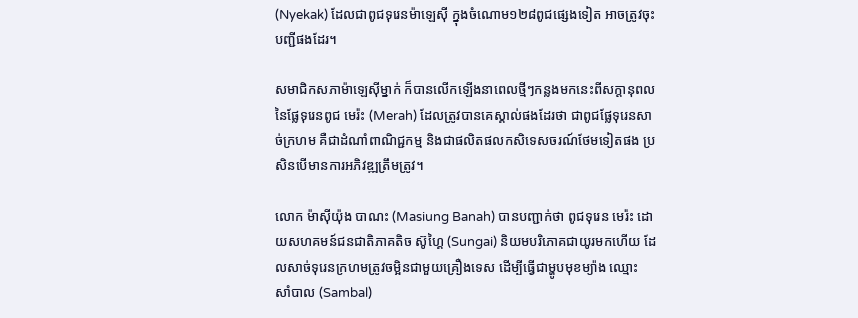(Nyekak) ដែលជាពូជទុរេនម៉ាឡេស៊ី ក្នុងចំណោម១២៨ពូជផ្សេងទៀត អាចត្រូវចុះបញ្ជីផងដែរ។

សមាជិកសភាម៉ាឡេស៊ីម្នាក់ ក៏បានលើកឡើងនាពេលថ្មីៗកន្លងមកនេះពីសក្តានុពលនៃផ្លែទុរេនពូជ មេរ៉ះ (Merah) ដែលត្រូវបានគេស្គាល់ផងដែរថា ជាពូជផ្លែទុរេនសាច់ក្រហម គឺជាដំណាំពាណិជ្ជកម្ម និងជាផលិតផលកសិទេសចរណ៍ថែមទៀតផង ប្រសិនបើមានការអភិវឌ្ឍត្រឹមត្រូវ។

លោក ម៉ាស៊ីយ៉ុង បាណះ (Masiung Banah) បានបញ្ជាក់ថា ពូជទុរេន មេរ៉ះ ដោយសហគមន៍ជនជាតិភាគតិច ស៊ូហ្គៃ (Sungai) និយមបរិភោគជាយូរមកហើយ ដែលសាច់ទុរេនក្រហមត្រូវចម្អិនជាមួយគ្រឿងទេស ដើម្បីធ្វើជាម្ហូបមុខម្យ៉ាង ឈ្មោះ សាំបាល (Sambal)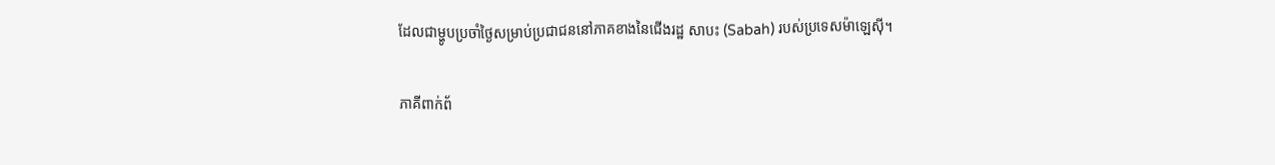ដែលជាម្ហូបប្រចាំថ្ងៃសម្រាប់ប្រជាជននៅភាគខាងនៃជើងរដ្ឋ សាបះ (Sabah) របស់ប្រទេសម៉ាឡេស៊ី។

ភាគីពាក់ព័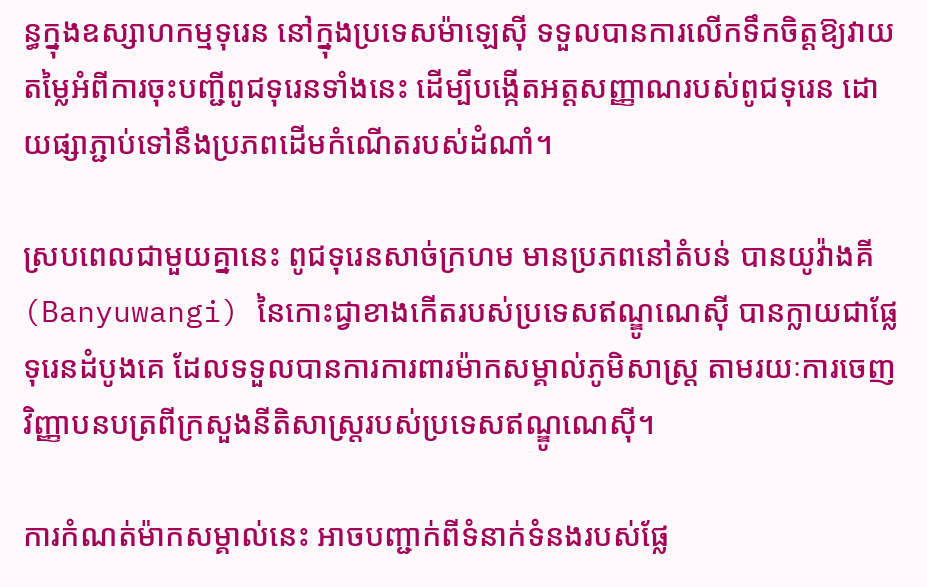ន្ធក្នុងឧស្សាហកម្មទុរេន នៅក្នុងប្រទេសម៉ាឡេស៊ី ទទួលបានការលើកទឹកចិត្តឱ្យវាយតម្លៃអំពីការចុះបញ្ជីពូជទុរេនទាំងនេះ ដើម្បីបង្កើតអត្តសញ្ញាណរបស់ពូជទុរេន ដោយផ្សាភ្ជាប់ទៅនឹងប្រភពដើមកំណើតរបស់ដំណាំ។

ស្របពេលជាមួយគ្នានេះ ពូជទុរេនសាច់ក្រហម មានប្រភពនៅតំបន់ បានយូវ៉ាងគី (Banyuwangi) នៃកោះជ្វាខាងកើតរបស់ប្រទេសឥណ្ឌូណេស៊ី បានក្លាយជាផ្លែទុរេនដំបូងគេ ដែលទទួលបានការការពារម៉ាកសម្គាល់ភូមិសាស្ត្រ តាមរយៈការចេញវិញ្ញាបនបត្រពីក្រសួងនីតិសាស្ត្ររបស់ប្រទេសឥណ្ឌូណេស៊ី។

ការកំណត់ម៉ាកសម្គាល់នេះ អាចបញ្ជាក់ពីទំនាក់ទំនងរបស់ផ្លែ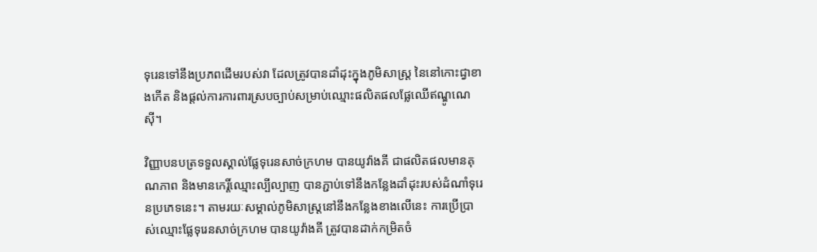ទុរេនទៅនឹងប្រភពដើមរបស់វា ដែលត្រូវបានដាំដុះក្នុងភូមិសាស្ត្រ នៃនៅកោះជ្វាខាងកើត និងផ្តល់ការការពារស្របច្បាប់សម្រាប់ឈ្មោះផលិតផលផ្លែឈើឥណ្ឌូណេស៊ី។

វិញ្ញាបនបត្រទទួលស្គាល់ផ្លែទុរេនសាច់ក្រហម បានយូវ៉ាងគី ជាផលិតផលមានគុណភាព និងមានកេរ្តិ៍ឈ្មោះល្បីល្បាញ បានភ្ជាប់ទៅនឹងកន្លែងដាំដុះរបស់ដំណាំទុរេនប្រភេទនេះ។ តាមរយៈសម្គាល់ភូមិសាស្ត្រនៅនឹងកន្លែងខាងលើនេះ ការប្រើប្រាស់ឈ្មោះផ្លែទុរេនសាច់ក្រហម បានយូវ៉ាងគី ត្រូវបានដាក់កម្រិតចំ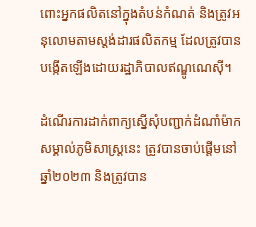ពោះអ្នកផលិតនៅក្នុងតំបន់កំណត់ និងត្រូវអនុលោមតាមស្តង់ដារផលិតកម្ម ដែលត្រូវបានបង្កើតឡើងដោយរដ្ឋាភិបាលឥណ្ឌូណេស៊ី។

ដំណើរការដាក់ពាក្យស្នើសុំបញ្ជាក់ដំណាំម៉ាកសម្គាល់ភូមិសាស្ត្រនេះ ត្រូវបានចាប់ផ្តើមនៅឆ្នាំ២០២៣ និងត្រូវបាន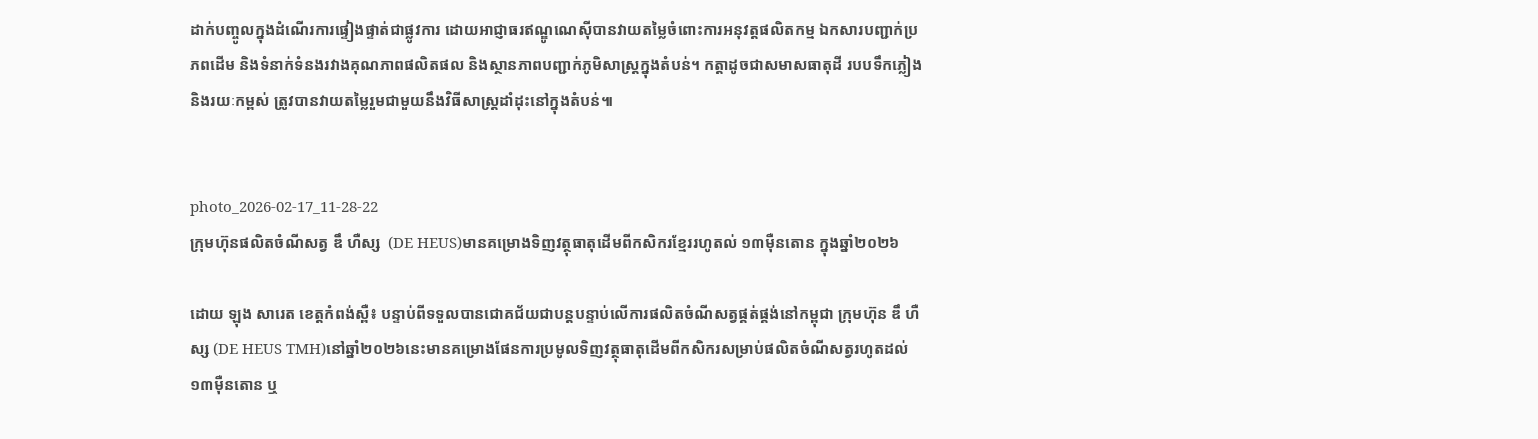ដាក់បញ្ចូលក្នុងដំណើរការផ្ទៀងផ្ទាត់ជាផ្លូវការ ដោយអាជ្ញាធរឥណ្ឌូណេស៊ីបានវាយតម្លៃចំពោះការអនុវត្តផលិតកម្ម ឯកសារបញ្ជាក់ប្រភពដើម និងទំនាក់ទំនងរវាងគុណភាពផលិតផល និងស្ថានភាពបញ្ជាក់ភូមិសាស្ត្រក្នុងតំបន់។ កត្តាដូចជាសមាសធាតុដី របបទឹកភ្លៀង និងរយៈកម្ពស់ ត្រូវបានវាយតម្លៃរួមជាមួយនឹងវិធីសាស្ត្រដាំដុះនៅក្នុងតំបន់៕


photo_2026-02-17_11-28-22
ក្រុមហ៊ុនផលិតចំណីសត្វ ឌឹ ហឺស្ស  (DE HEUS)មានគម្រោងទិញវត្ថុធាតុដើមពីកសិករខ្មែររហូតល់ ១៣ម៉ឺនតោន ក្នុងឆ្នាំ២០២៦

ដោយ ឡុង សារេត ខេត្តកំពង់ស្ពឺ៖ បន្ទាប់ពីទទួលបានជោគជ័យជាបន្តបន្ទាប់លើការផលិតចំណីសត្វផ្គត់ផ្គង់នៅកម្ពុជា ក្រុមហ៊ុន ឌឹ ហឺស្ស (DE HEUS TMH)នៅឆ្នាំ២០២៦នេះមានគម្រោងផែនការប្រមូលទិញវត្ថុធាតុដើមពីកសិករសម្រាប់ផលិតចំណីសត្វរហូតដល់១៣ម៉ឺនតោន ឬ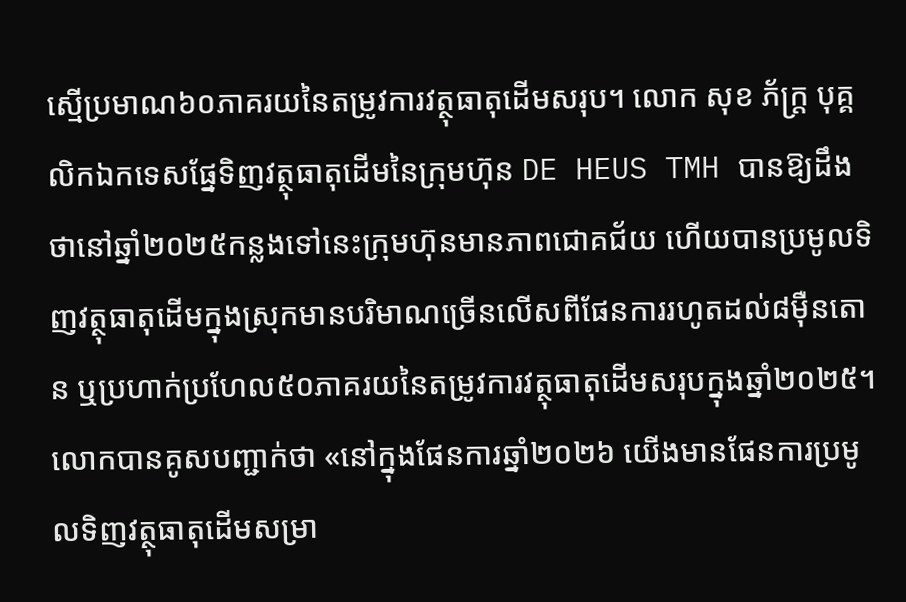ស្មើប្រមាណ៦០ភាគរយនៃតម្រូវការវត្ថុធាតុដើមសរុប។ លោក សុខ ភ័ក្ត្រ បុគ្គលិកឯកទេសផ្នែទិញវត្ថុធាតុដើមនៃក្រុមហ៊ុន DE HEUS TMH បានឱ្យដឹងថានៅឆ្នាំ២០២៥កន្លងទៅនេះក្រុមហ៊ុនមានភាពជោគជ័យ ហើយបានប្រមូលទិញវត្ថុធាតុដើមក្នុងស្រុកមានបរិមាណច្រើនលើសពីផែនការរហូតដល់៨ម៉ឺនតោន ឬប្រហាក់ប្រហែល៥០ភាគរយនៃតម្រូវការវត្ថុធាតុដើមសរុបក្នុងឆ្នាំ២០២៥។ លោកបានគូសបញ្ជាក់ថា «នៅក្នុងផែនការឆ្នាំ២០២៦ យើងមានផែនការប្រមូលទិញវត្ថុធាតុដើមសម្រា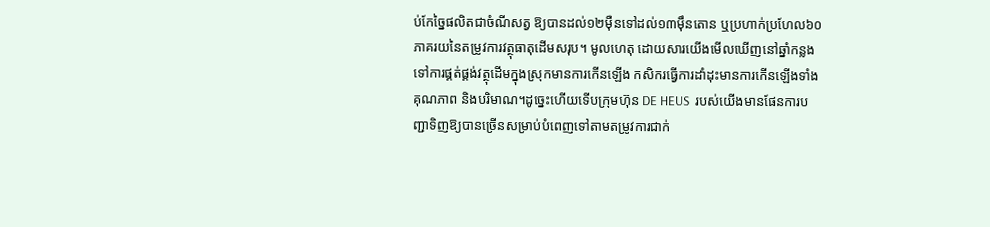ប់កែច្នៃផលិតជាចំណីសត្វ ឱ្យបានដល់១២ម៉ឺនទៅដល់១៣ម៉ឹនតោន ឬប្រហាក់ប្រហែល៦០ភាគរយនៃតម្រូវការវត្ថុធាតុដើមសរុប។ មូលហេតុ ដោយសារយើងមើលឃើញនៅឆ្នាំកន្លងទៅការផ្គត់ផ្គង់វត្ថុដើមក្នុងស្រុកមានការកើនឡើង កសិករធ្វើការដាំដុះមានការកើនឡើងទាំងគុណភាព និងបរិមាណ។ដូច្នេះហើយទើបក្រុមហ៊ុន DE HEUS  របស់យើងមានផែនការបញ្ជាទិញឱ្យបានច្រើនសម្រាប់បំពេញទៅតាមតម្រូវការជាក់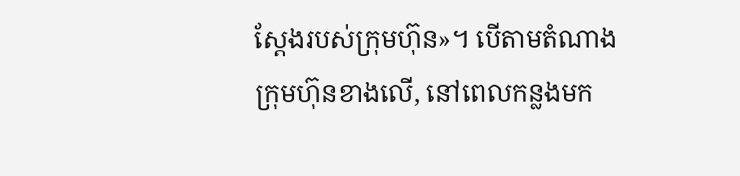ស្តែងរបស់ក្រុមហ៊ុន»។ បើតាមតំណាងក្រុមហ៊ុនខាងលើ, នៅពេលកន្លងមក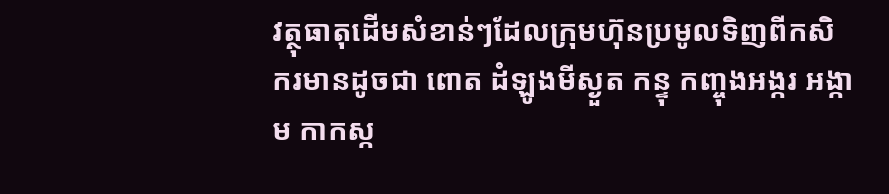វត្ថុធាតុដើមសំខាន់ៗដែលក្រុមហ៊ុនប្រមូលទិញពីកសិករមានដូចជា ពោត ដំឡូងមីស្ងួត កន្ទុ កញ្ចុងអង្ករ អង្កាម កាកស្ក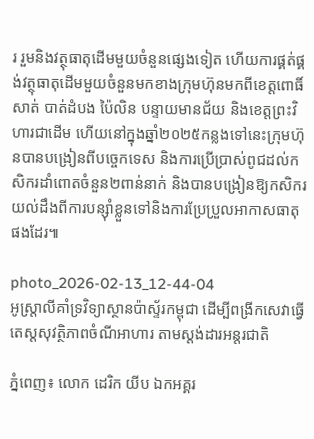រ រួមនិងវត្ថុធាតុដើមមួយចំនួនផ្សេងទៀត ហើយការផ្គត់ផ្គង់វត្ថុធាតុដើមមួយចំនួនមកខាងក្រុមហ៊ុនមកពីខេត្តពោធិ៍សាត់ បាត់ដំបង ប៉ៃលិន បន្ទាយមានជ័យ និងខេត្តព្រះវិហារជាដើម ហើយនៅក្នុងឆ្នាំ២០២៥កន្លងទៅនេះក្រុមហ៊ុនបានបង្រៀនពីបច្ចេកទេស និងការប្រើប្រាស់ពូជដល់កសិករដាំពោតចំនួន២ពាន់នាក់ និងបានបង្រៀនឱ្យកសិករយល់ដឹងពីការបន្សុំាខ្លួនទៅនិងការប្រែប្រួលអាកាសធាតុផងដែរ៕

photo_2026-02-13_12-44-04
អូស្ត្រាលីគាំទ្រវិទ្យាស្ថានប៉ាស្ទ័រកម្ពុជា ដើម្បីពង្រីកសេវាធ្វើតេស្តសុវត្ថិភាពចំណីអាហារ តាមស្តង់ដារអន្តរជាតិ

ភ្នំពេញ៖ លោក ដេរិក យីប ឯកអគ្គរ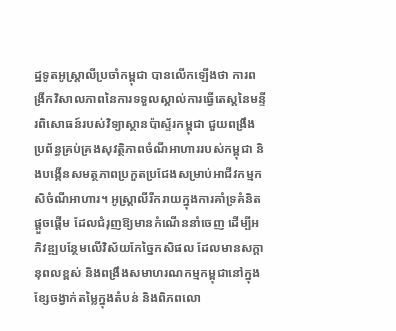ដ្ឋទូតអូស្ត្រាលីប្រចាំកម្ពុជា បានលើកឡើងថា ការពង្រីកវិសាលភាពនៃការទទួលស្គាល់ការធ្វើតេស្តនៃមន្ទីរពិសោធន៍របស់វិទ្យាស្ថានប៉ាស្ទ័រកម្ពុជា ជួយពង្រឹងប្រព័ន្ធគ្រប់គ្រងសុវត្ថិភាពចំណីអាហាររបស់កម្ពុជា និងបង្កើនសមត្ថភាពប្រកួតប្រជែងសម្រាប់អាជីវកម្មកសិចំណីអាហារ។ អូស្ត្រាលីរីករាយក្នុងការគាំទ្រគំនិតផ្តួចផ្តើម ដែលជំរុញឱ្យមានកំណើននាំចេញ ដើម្បីអភិវឌ្ឍបន្ថែមលើវិស័យកែច្នៃកសិផល ដែលមានសក្តានុពលខ្ពស់ និងពង្រឹងសមាហរណកម្មកម្ពុជានៅក្នុងខ្សែចង្វាក់តម្លៃក្នុងតំបន់ និងពិភពលោ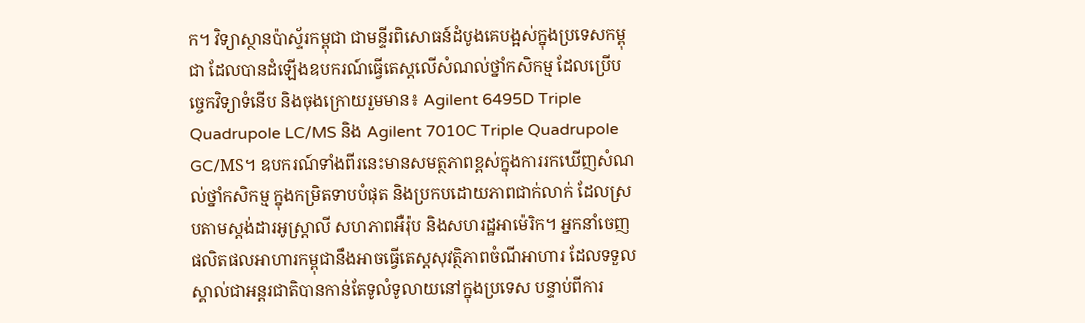ក។ វិទ្យាស្ថានប៉ាស្ទ័រកម្ពុជា ជាមន្ទីរពិសោធន៍ដំបូងគេបង្អស់ក្នុងប្រទេសកម្ពុជា ដែលបានដំឡើងឧបករណ៍ធ្វើតេស្តលើសំណល់ថ្នាំកសិកម្ម ដែលប្រើបច្ចេកវិទ្យាទំនើប និងចុងក្រោយរួមមាន៖ Agilent 6495D Triple Quadrupole LC/MS និង Agilent 7010C Triple Quadrupole GC/MS។ ឧបករណ៍ទាំងពីរនេះមានសមត្ថភាពខ្ពស់ក្នុងការរកឃើញសំណល់ថ្នាំកសិកម្ម ក្នុងកម្រិតទាបបំផុត និងប្រកបដោយភាពជាក់លាក់ ដែលស្របតាមស្តង់ដារអូស្ត្រាលី សហភាពអឺរ៉ុប និងសហរដ្ឋអាម៉េរិក។ អ្នកនាំចេញផលិតផលអាហារកម្ពុជានឹងអាចធ្វើតេស្តសុវត្ថិភាពចំណីអាហារ ដែលទទួលស្គាល់ជាអន្តរជាតិបានកាន់តែទូលំទូលាយនៅក្នុងប្រទេស បន្ទាប់ពីការ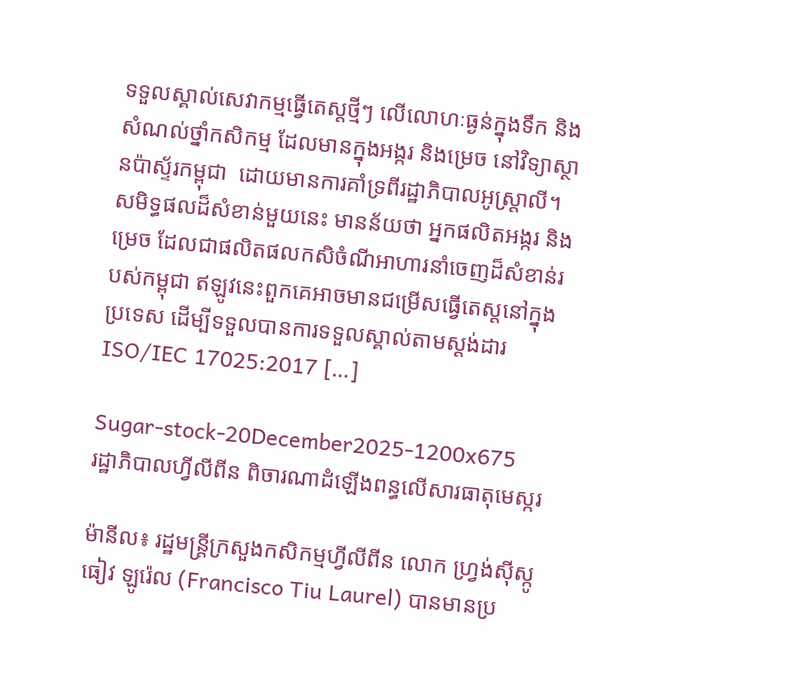ទទួលស្គាល់សេវាកម្មធ្វើតេស្តថ្មីៗ លើលោហៈធ្ងន់ក្នុងទឹក និងសំណល់ថ្នាំកសិកម្ម ដែលមានក្នុងអង្ករ និងម្រេច នៅវិទ្យាស្ថានប៉ាស្ទ័រកម្ពុជា  ដោយមានការគាំទ្រពីរដ្ឋាភិបាលអូស្ត្រាលី។ សមិទ្ធផលដ៏សំខាន់មួយនេះ មានន័យថា អ្នកផលិតអង្ករ និងម្រេច ដែលជាផលិតផលកសិចំណីអាហារនាំចេញដ៏សំខាន់របស់កម្ពុជា ឥឡូវនេះពួកគេអាចមានជម្រើសធ្វើតេស្តនៅក្នុងប្រទេស ដើម្បីទទួលបានការទទួលស្គាល់តាមស្តង់ដារ ISO/IEC 17025:2017 […]

Sugar-stock-20December2025-1200x675
រដ្ឋាភិបាលហ្វីលីពីន ពិចារណាដំឡើងពន្ធលើសារធាតុមេស្ករ

ម៉ានីល៖ រដ្ឋមន្ត្រីក្រសួងកសិកម្មហ្វីលីពីន លោក ហ្វ្រង់ស៊ីស្កូ ធៀវ ឡូរ៉េល (Francisco Tiu Laurel) បានមានប្រ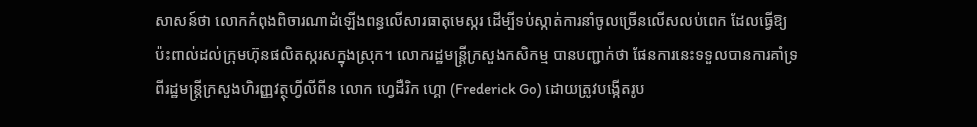សាសន៍ថា លោកកំពុងពិចារណាដំឡើងពន្ធលើសារធាតុមេស្ករ ដើម្បីទប់ស្កាត់ការនាំចូលច្រើនលើសលប់ពេក ដែលធ្វើឱ្យប៉ះពាល់ដល់ក្រុមហ៊ុនផលិតស្ករសក្នុងស្រុក។ លោករដ្ឋមន្ត្រីក្រសួងកសិកម្ម បានបញ្ជាក់ថា ផែនការនេះទទួលបានការគាំទ្រពីរដ្ឋមន្ត្រីក្រសួងហិរញ្ញវត្ថុហ្វីលីពីន លោក ហ្វេដឺរិក ហ្គោ (Frederick Go) ដោយត្រូវបង្កើតរូប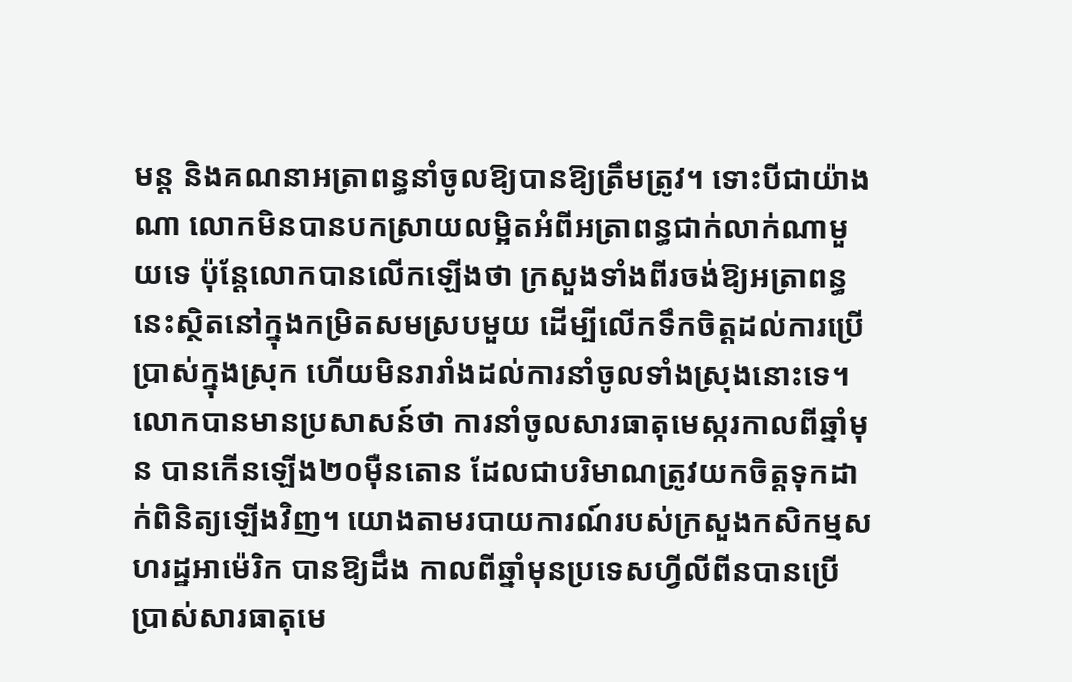មន្ត និងគណនាអត្រាពន្ធនាំចូលឱ្យបានឱ្យត្រឹមត្រូវ។ ទោះបីជាយ៉ាងណា លោកមិនបានបកស្រាយលម្អិតអំពីអត្រាពន្ធជាក់លាក់ណាមួយទេ ប៉ុន្តែលោកបានលើកឡើងថា ក្រសួងទាំងពីរចង់ឱ្យអត្រាពន្ធនេះស្ថិតនៅក្នុងកម្រិតសមស្របមួយ ដើម្បីលើកទឹកចិត្តដល់ការប្រើប្រាស់ក្នុងស្រុក ហើយមិនរារាំងដល់ការនាំចូលទាំងស្រុងនោះទេ។ លោកបានមានប្រសាសន៍ថា ការនាំចូលសារធាតុមេស្ករកាលពីឆ្នាំមុន បានកើនឡើង២០ម៉ឺនតោន ដែលជាបរិមាណត្រូវយកចិត្តទុកដាក់ពិនិត្យឡើងវិញ។ យោងតាមរបាយការណ៍របស់ក្រសួងកសិកម្មសហរដ្ឋអាម៉េរិក បានឱ្យដឹង កាលពីឆ្នាំមុនប្រទេសហ្វីលីពីនបានប្រើប្រាស់សារធាតុមេ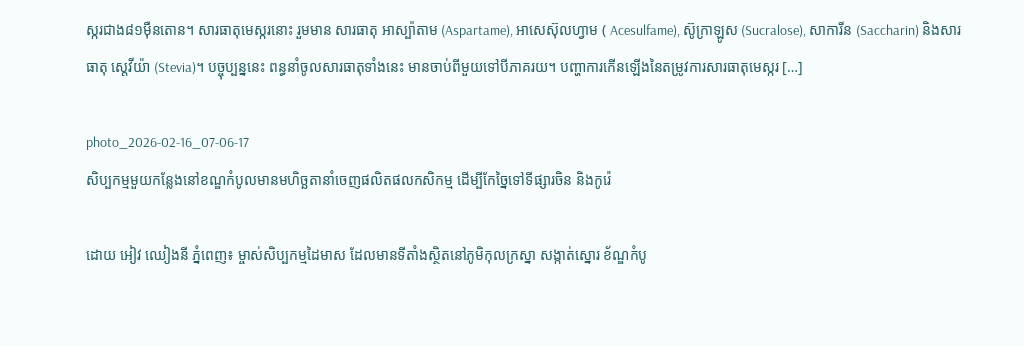ស្ករជាង៨១ម៉ឺនតោន។ សារធាតុមេស្ករនោះ រួមមាន សារធាតុ អាស្ប៉ាតាម (Aspartame), អាសេស៊ុលហ្វាម ( Acesulfame), ស៊ូក្រាឡូស (Sucralose), សាការីន (Saccharin) និងសារធាតុ ស្តេវីយ៉ា (Stevia)។ បច្ចុប្បន្ននេះ ពន្ធនាំចូលសារធាតុទាំងនេះ មានចាប់ពីមួយទៅបីភាគរយ។ បញ្ហាការកើនឡើងនៃតម្រូវការសារធាតុមេស្ករ […]

photo_2026-02-16_07-06-17
សិប្បកម្មមួយកន្លែងនៅខណ្ឌកំបូលមានមហិច្ឆតានាំចេញផលិតផលកសិកម្ម ដើម្បីកែច្នៃទៅទីផ្សារចិន និងកូរ៉េ

ដោយ អៀវ ឈៀងនី ភ្នំពេញ៖ ម្ចាស់សិប្បកម្មដៃមាស ដែលមានទីតាំងស្ថិតនៅភូមិកុលក្រស្នា សង្កាត់ស្នោរ ខ័ណ្ឌកំបូ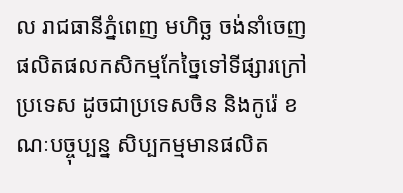ល រាជធានីភ្នំពេញ មហិច្ឆ ចង់នាំចេញផលិតផលកសិកម្មកែច្នៃទៅទីផ្សារក្រៅប្រទេស ដូចជាប្រទេសចិន និងកូរ៉េ ខណៈបច្ចុប្បន្ន សិប្បកម្មមានផលិត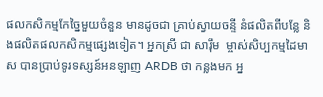ផលកសិកម្មកែច្នៃមួយចំនួន មានដូចជា គ្រាប់ស្វាយចន្ទី នំផលិតពីបន្លែ និងផលិតផលកសិកម្មផ្សេងទៀត។ អ្នកស្រី ជា សារ៉ឹម  ម្ចាស់សិប្បកម្មដៃមាស បានប្រាប់ទូរទស្សន៍អនឡាញ ARDB ថា កន្លងមក អ្ន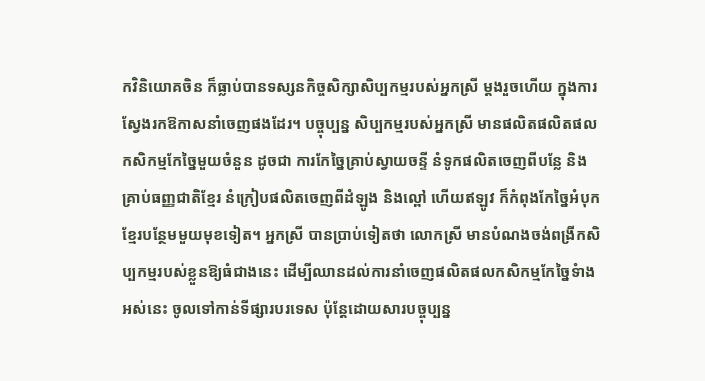កវិនិយោគចិន ក៏ធ្លាប់បានទស្សនកិច្ចសិក្សាសិប្បកម្មរបស់អ្នកស្រី ម្តងរួចហើយ ក្នុងការស្វែងរកឱកាសនាំចេញផងដែរ។ បច្ចុប្បន្ន សិប្បកម្មរបស់អ្នកស្រី មានផលិតផលិតផលកសិកម្មកែច្នៃមួយចំនួន ដូចជា ការកែច្នៃគ្រាប់ស្វាយចន្ទី នំទូកផលិតចេញពីបន្លែ និងគ្រាប់ធញ្ញជាតិខ្មែរ នំក្រៀបផលិតចេញពីដំឡូង និងល្ពៅ ហើយឥឡូវ ក៏កំពុងកែច្នៃអំបុកខ្មែរបន្ថែមមួយមុខទៀត។ អ្នកស្រី បានប្រាប់ទៀតថា លោកស្រី មានបំណងចង់ពង្រីកសិប្បកម្មរបស់ខ្លួនឱ្យធំជាងនេះ ដើម្បីឈានដល់ការនាំចេញផលិតផលកសិកម្មកែច្នៃទំាងអស់នេះ ចូលទៅកាន់ទីផ្សារបរទេស ប៉ុន្តែដោយសារបច្ចុប្បន្ន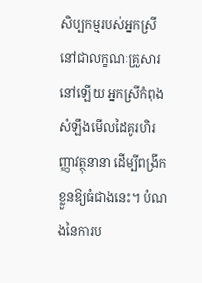សិប្បកម្មរបស់អ្នកស្រីនៅជាលក្ខណៈគ្រួសារនៅឡើយ អ្នកស្រីកំពុងសំឡឹងមើលដៃគូរហិរញ្ញាវត្ថុនានា ដើម្បីពង្រីកខ្លួនឱ្យធំជាងនេះ។ បំណងនៃការប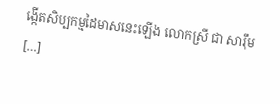ង្កើតសិប្បកម្មដៃមាសនេះឡើង លោកស្រី ជា សារ៉ឹម  […]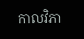កាលវិភា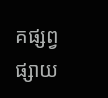គផ្សព្វផ្សាយ